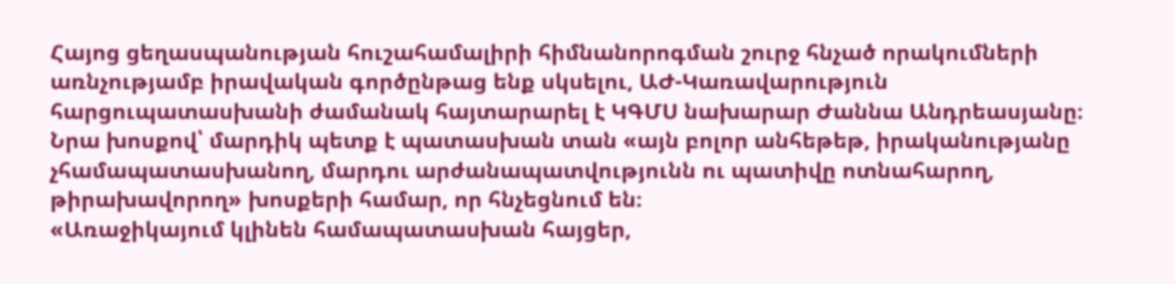Հայոց ցեղասպանության հուշահամալիրի հիմնանորոգման շուրջ հնչած որակումների առնչությամբ իրավական գործընթաց ենք սկսելու, ԱԺ-Կառավարություն հարցուպատասխանի ժամանակ հայտարարել է ԿԳՄՍ նախարար Ժաննա Անդրեասյանը։
Նրա խոսքով՝ մարդիկ պետք է պատասխան տան «այն բոլոր անհեթեթ, իրականությանը չհամապատասխանող, մարդու արժանապատվությունն ու պատիվը ոտնահարող, թիրախավորող» խոսքերի համար, որ հնչեցնում են։
«Առաջիկայում կլինեն համապատասխան հայցեր,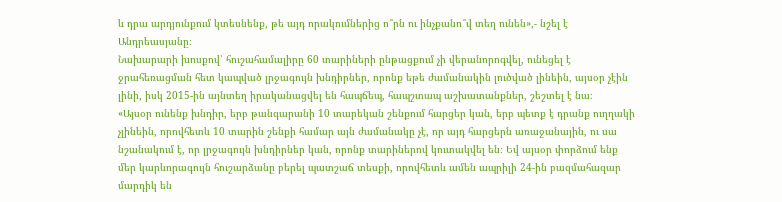և դրա արդյունքում կտեսնենք, թե այդ որակումներից ո՞րն ու ինչքանո՞վ տեղ ունեն»,- նշել է Անդրեասյանը։
Նախարարի խոսքով՝ հուշահամալիրը 60 տարիների ընթացքում չի վերանորոգվել, ունեցել է ջրահեռացման հետ կապված լրջագույն խնդիրներ, որոնք եթե ժամանակին լուծված լինեին, այսօր չէին լինի, իսկ 2015-ին այնտեղ իրականացվել են հապճեպ, հապշտապ աշխատանքներ, շեշտել է նա։
«Այսօր ունենք խնդիր, երբ թանգարանի 10 տարեկան շենքում հարցեր կան, երբ պետք է դրանք ուղղակի չլինեին, որովհետև 10 տարին շենքի համար այն ժամանակը չէ, որ այդ հարցերն առաջանային, ու սա նշանակում է, որ լրջագույն խնդիրներ կան, որոնք տարիներով կուտակվել են։ Եվ այսօր փորձում ենք մեր կարևորագույն հուշարձանը բերել պատշաճ տեսքի, որովհետև ամեն ապրիլի 24-ին բազմահազար մարդիկ են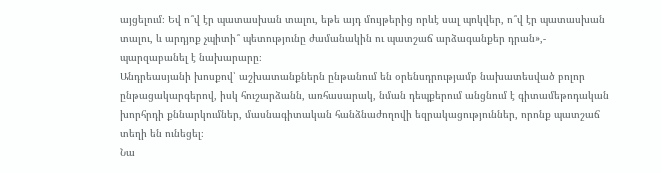այցելում։ Եվ ո՞վ էր պատասխան տալու, եթե այդ մույթերից որևէ սալ պոկվեր, ո՞վ էր պատասխան տալու, և արդյոք չպիտի՞ պետությունը ժամանակին ու պատշաճ արձագանքեր դրան»,- պարզաբանել է նախարարը։
Անդրեասյանի խոսքով՝ աշխատանքներն ընթանում են օրենսդրությամբ նախատեսված բոլոր ընթացակարգերով, իսկ հուշարձանն, առհասարակ, նման դեպքերում անցնում է գիտամեթոդական խորհրդի քննարկումներ, մասնագիտական հանձնաժողովի եզրակացություններ, որոնք պատշաճ տեղի են ունեցել։
Նա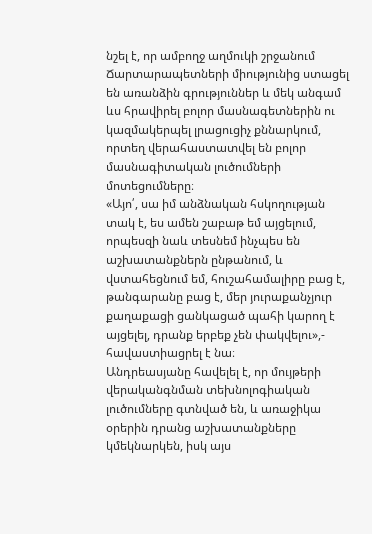նշել է, որ ամբողջ աղմուկի շրջանում Ճարտարապետների միությունից ստացել են առանձին գրություններ և մեկ անգամ ևս հրավիրել բոլոր մասնագետներին ու կազմակերպել լրացուցիչ քննարկում, որտեղ վերահաստատվել են բոլոր մասնագիտական լուծումների մոտեցումները։
«Այո՛, սա իմ անձնական հսկողության տակ է, ես ամեն շաբաթ եմ այցելում, որպեսզի նաև տեսնեմ ինչպես են աշխատանքներն ընթանում, և վստահեցնում եմ, հուշահամալիրը բաց է, թանգարանը բաց է, մեր յուրաքանչյուր քաղաքացի ցանկացած պահի կարող է այցելել, դրանք երբեք չեն փակվելու»,- հավաստիացրել է նա։
Անդրեասյանը հավելել է, որ մույթերի վերականգնման տեխնոլոգիական լուծումները գտնված են, և առաջիկա օրերին դրանց աշխատանքները կմեկնարկեն, իսկ այս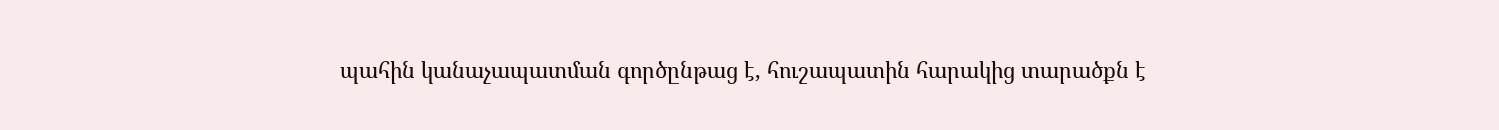պահին կանաչապատման գործընթաց է, հուշապատին հարակից տարածքն է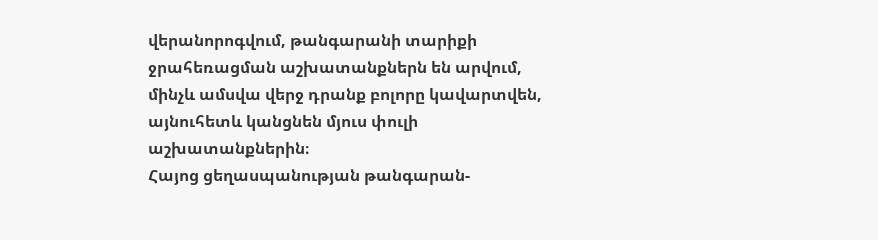վերանորոգվում, թանգարանի տարիքի ջրահեռացման աշխատանքներն են արվում, մինչև ամսվա վերջ դրանք բոլորը կավարտվեն, այնուհետև կանցնեն մյուս փուլի աշխատանքներին։
Հայոց ցեղասպանության թանգարան-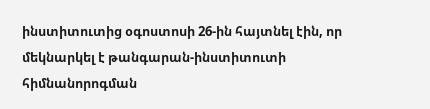ինստիտուտից օգոստոսի 26-ին հայտնել էին, որ մեկնարկել է թանգարան-ինստիտուտի հիմնանորոգման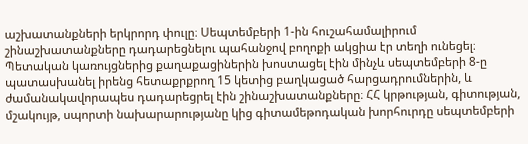աշխատանքների երկրորդ փուլը։ Սեպտեմբերի 1-ին հուշահամալիրում շինաշխատանքները դադարեցնելու պահանջով բողոքի ակցիա էր տեղի ունեցել։ Պետական կառույցներից քաղաքացիներին խոստացել էին մինչև սեպտեմբերի 8-ը պատասխանել իրենց հետաքրքրող 15 կետից բաղկացած հարցադրումներին, և ժամանակավորապես դադարեցրել էին շինաշխատանքները։ ՀՀ կրթության, գիտության, մշակույթ, սպորտի նախարարությանը կից գիտամեթոդական խորհուրդը սեպտեմբերի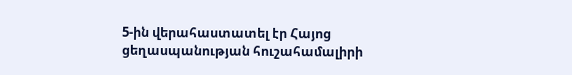5-ին վերահաստատել էր Հայոց ցեղասպանության հուշահամալիրի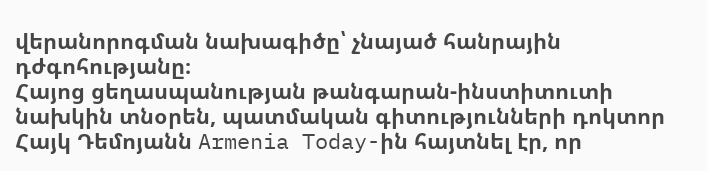վերանորոգման նախագիծը՝ չնայած հանրային դժգոհությանը։
Հայոց ցեղասպանության թանգարան-ինստիտուտի նախկին տնօրեն, պատմական գիտությունների դոկտոր Հայկ Դեմոյանն Armenia Today-ին հայտնել էր, որ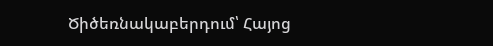Ծիծեռնակաբերդում՝ Հայոց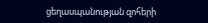ցեղասպանության զոհերի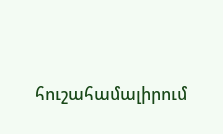հուշահամալիրում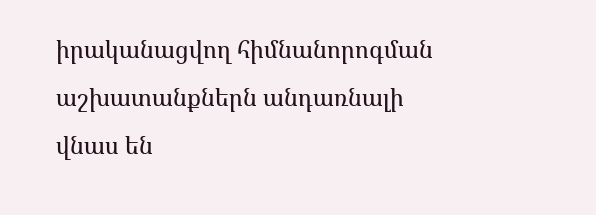իրականացվող հիմնանորոգման աշխատանքներն անդառնալի վնաս են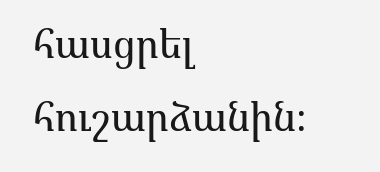հասցրել հուշարձանին։